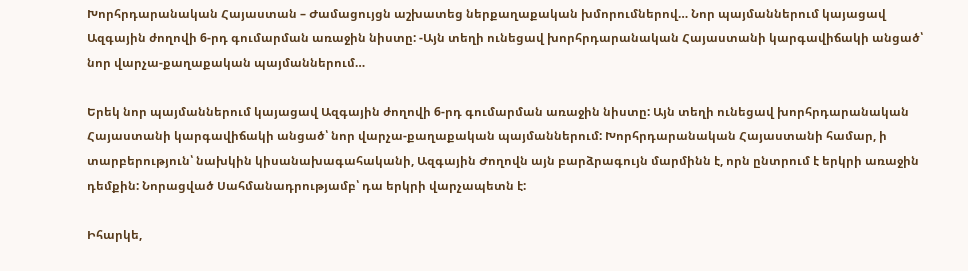Խորհրդարանական Հայաստան – Ժամացույցն աշխատեց ներքաղաքական խմորումներով… Նոր պայմաններում կայացավ Ազգային ժողովի 6-րդ գումարման առաջին նիստը: -Այն տեղի ունեցավ խորհրդարանական Հայաստանի կարգավիճակի անցած՝ նոր վարչա-քաղաքական պայմաններում…

Երեկ նոր պայմաններում կայացավ Ազգային ժողովի 6-րդ գումարման առաջին նիստը: Այն տեղի ունեցավ խորհրդարանական Հայաստանի կարգավիճակի անցած՝ նոր վարչա-քաղաքական պայմաններում: Խորհրդարանական Հայաստանի համար, ի տարբերություն՝ նախկին կիսանախագահականի, Ազգային Ժողովն այն բարձրագույն մարմինն է, որն ընտրում է երկրի առաջին դեմքին: Նորացված Սահմանադրությամբ՝ դա երկրի վարչապետն է:

Իհարկե,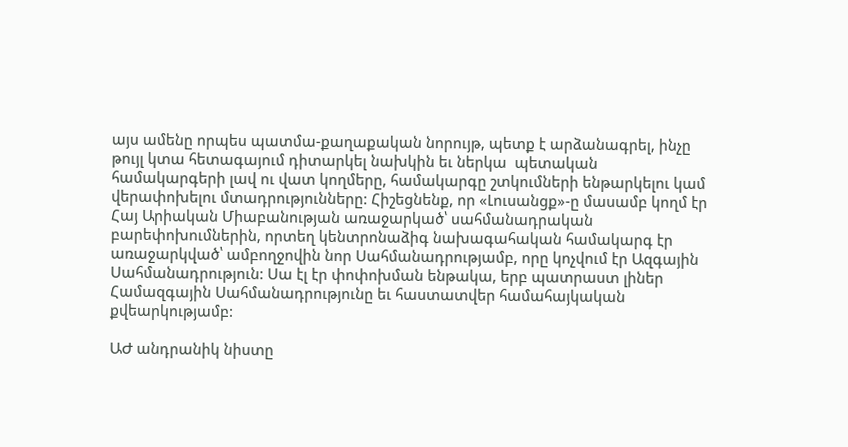այս ամենը որպես պատմա-քաղաքական նորույթ, պետք է արձանագրել, ինչը թույլ կտա հետագայում դիտարկել նախկին եւ ներկա  պետական համակարգերի լավ ու վատ կողմերը, համակարգը շտկումների ենթարկելու կամ վերափոխելու մտադրությունները: Հիշեցնենք, որ «Լուսանցք»-ը մասամբ կողմ էր Հայ Արիական Միաբանության առաջարկած՝ սահմանադրական բարեփոխումներին, որտեղ կենտրոնաձիգ նախագահական համակարգ էր առաջարկված՝ ամբողջովին նոր Սահմանադրությամբ, որը կոչվում էր Ազգային Սահմանադրություն: Սա էլ էր փոփոխման ենթակա, երբ պատրաստ լիներ Համազգային Սահմանադրությունը եւ հաստատվեր համահայկական քվեարկությամբ:

ԱԺ անդրանիկ նիստը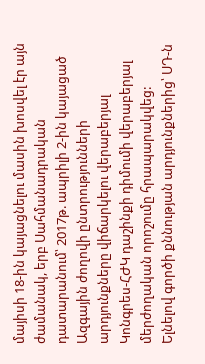մայիսի 18-ին կայացնելու մասին խոսվել էր այն ժամանակ, երբ Սահմանադրական դատարանում՝ 2017թ. ապրիլի 2-ին կայացած Ազգային ժողովի ընտրությունների արդյունքները վիճարկելու վերաբերյալ Կոնգրես-ՀԺԿ դաշինքի դիմումի վերաբերյալ մերժողական որոշումը հրապարակվեց: Ելնելով գործի քննության արդյունքներից՝ ՍԴ-ն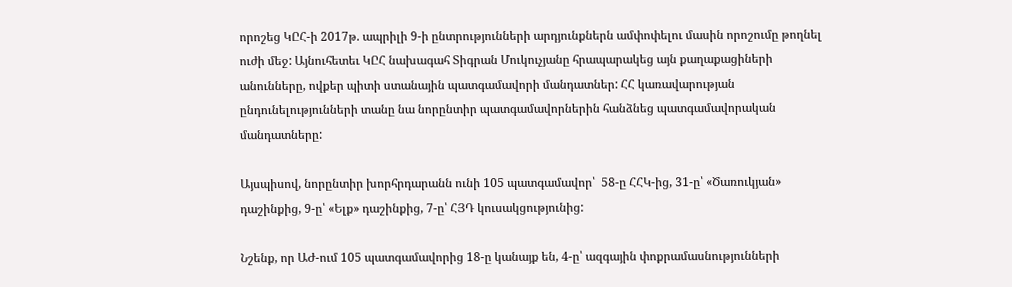որոշեց ԿԸՀ-ի 2017թ. ապրիլի 9-ի ընտրությունների արդյունքներն ամփոփելու մասին որոշումը թողնել ուժի մեջ: Այնուհետեւ ԿԸՀ նախագահ Տիգրան Մուկուչյանը հրապարակեց այն քաղաքացիների անունները, ովքեր պիտի ստանային պատգամավորի մանդատներ: ՀՀ կառավարության ընդունելությունների տանը նա նորընտիր պատգամավորներին հանձնեց պատգամավորական մանդատները:

Այսպիսով, նորընտիր խորհրդարանն ունի 105 պատգամավոր՝  58-ը ՀՀԿ-ից, 31-ը՝ «Ծառուկյան» դաշինքից, 9-ը՝ «Ելք» դաշինքից, 7-ը՝ ՀՅԴ կուսակցությունից:

Նշենք, որ ԱԺ-ում 105 պատգամավորից 18-ը կանայք են, 4-ը՝ ազգային փոքրամասնությունների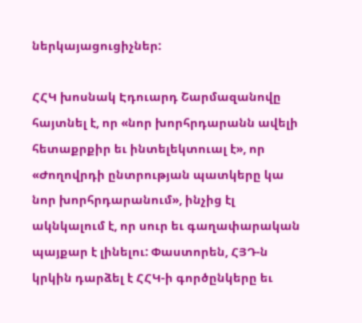ներկայացուցիչներ:

ՀՀԿ խոսնակ Էդուարդ Շարմազանովը հայտնել է, որ «նոր խորհրդարանն ավելի հետաքրքիր եւ ինտելեկտուալ է», որ «Ժողովրդի ընտրության պատկերը կա նոր խորհրդարանում», ինչից էլ ակնկալում է, որ սուր եւ գաղափարական պայքար է լինելու: Փաստորեն, ՀՅԴ-ն կրկին դարձել է ՀՀԿ-ի գործընկերը եւ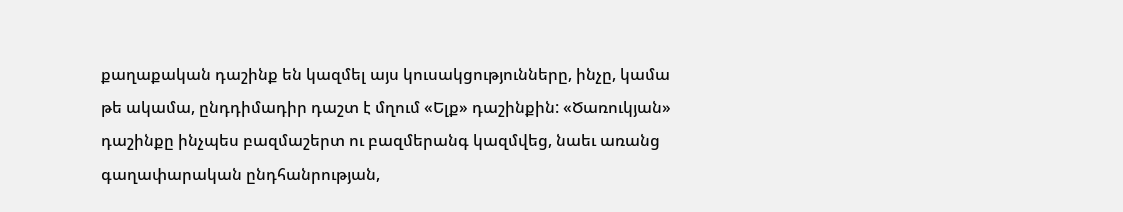քաղաքական դաշինք են կազմել այս կուսակցությունները, ինչը, կամա թե ակամա, ընդդիմադիր դաշտ է մղում «Ելք» դաշինքին: «Ծառուկյան» դաշինքը ինչպես բազմաշերտ ու բազմերանգ կազմվեց, նաեւ առանց գաղափարական ընդհանրության,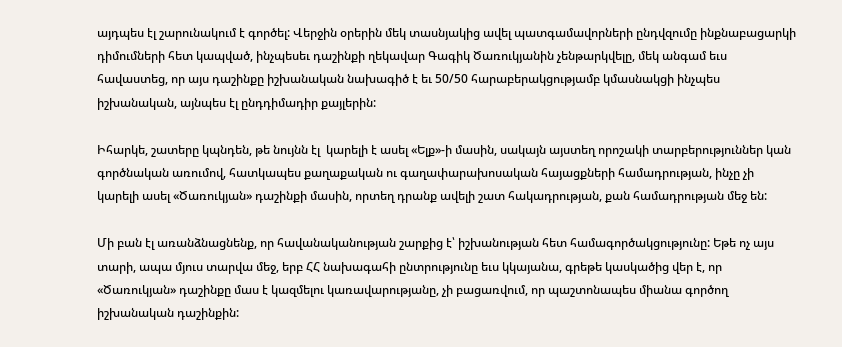այդպես էլ շարունակում է գործել: Վերջին օրերին մեկ տասնյակից ավել պատգամավորների ընդվզումը ինքնաբացարկի դիմումների հետ կապված, ինչպեսեւ դաշինքի ղեկավար Գագիկ Ծառուկյանին չենթարկվելը, մեկ անգամ եւս հավաստեց, որ այս դաշինքը իշխանական նախագիծ է եւ 50/50 հարաբերակցությամբ կմասնակցի ինչպես իշխանական, այնպես էլ ընդդիմադիր քայլերին:

Իհարկե, շատերը կպնդեն, թե նույնն էլ  կարելի է ասել «Ելք»-ի մասին, սակայն այստեղ որոշակի տարբերություններ կան գործնական առումով, հատկապես քաղաքական ու գաղափարախոսական հայացքների համադրության, ինչը չի կարելի ասել «Ծառուկյան» դաշինքի մասին, որտեղ դրանք ավելի շատ հակադրության, քան համադրության մեջ են:

Մի բան էլ առանձնացնենք, որ հավանականության շարքից է՝ իշխանության հետ համագործակցությունը: Եթե ոչ այս տարի, ապա մյուս տարվա մեջ, երբ ՀՀ նախագահի ընտրությունը եւս կկայանա, գրեթե կասկածից վեր է, որ «Ծառուկյան» դաշինքը մաս է կազմելու կառավարությանը, չի բացառվում, որ պաշտոնապես միանա գործող իշխանական դաշինքին: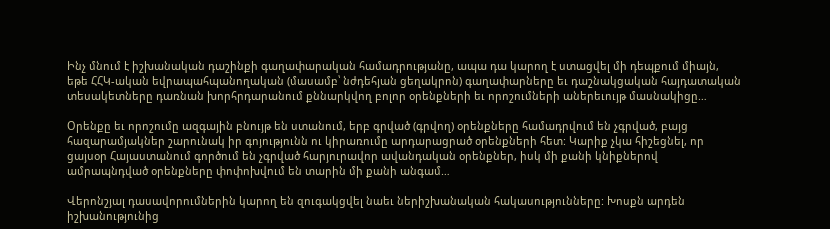Ինչ մնում է իշխանական դաշինքի գաղափարական համադրությանը, ապա դա կարող է ստացվել մի դեպքում միայն, եթե ՀՀԿ-ական եվրապահպանողական (մասամբ՝ նժդեհյան ցեղակրոն) գաղափարները եւ դաշնակցական հայդատական տեսակետները դառնան խորհրդարանում քննարկվող բոլոր օրենքների եւ որոշումների աներեւույթ մասնակիցը…

Օրենքը եւ որոշումը ազգային բնույթ են ստանում, երբ գրված (գրվող) օրենքները համադրվում են չգրված, բայց հազարամյակներ շարունակ իր գոյությունն ու կիրառումը արդարացրած օրենքների հետ: Կարիք չկա հիշեցնել, որ ցայսօր Հայաստանում գործում են չգրված հարյուրավոր ավանդական օրենքներ, իսկ մի քանի կնիքներով ամրապնդված օրենքները փոփոխվում են տարին մի քանի անգամ…

Վերոնշյալ դասավորումներին կարող են զուգակցվել նաեւ ներիշխանական հակասությունները: Խոսքն արդեն իշխանությունից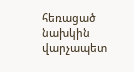հեռացած նախկին վարչապետ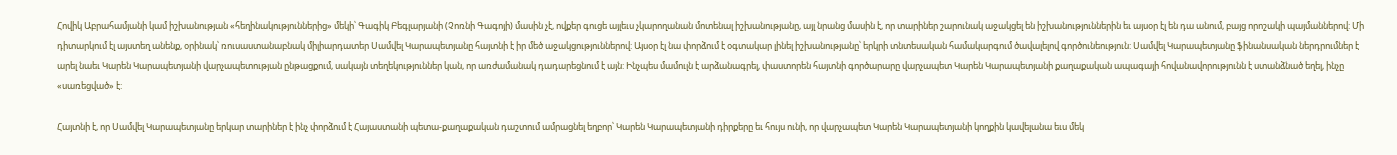Հովիկ Աբրահամյանի կամ իշխանության «հեղինակություններից» մեկի՝ Գագիկ Բեգլարյանի (Չոռնի Գագոյի) մասին չէ, ովքեր գուցե այլեւս չկարողանան մոտենալ իշխանությանը, այլ նրանց մասին է, որ տարիներ շարունակ աջակցել են իշխանություններին եւ այսօր էլ են դա անում, բայց որոշակի պայմաններով: Մի դիտարկում էլ այստեղ անենք, օրինակ՝ ռուսաստանաբնակ միլիարդատեր Սամվել Կարապետյանը հայտնի է իր մեծ աջակցություններով: Այսօր էլ նա փորձում է օգտակար լինել իշխանությանը՝ երկրի տնտեսական համակարգում ծավալելով գործունեություն: Սամվել Կարապետյանը ֆինանսական ներդրումներ է արել նաեւ Կարեն Կարապետյանի վարչապետության ընթացքում, սակայն տեղեկություններ կան, որ առժամանակ դադարեցնում է այն: Ինչպես մամուլն է արձանագրել, փաստորեն հայտնի գործարարը վարչապետ Կարեն Կարապետյանի քաղաքական ապագայի հովանավորությունն է ստանձնած եղել, ինչը «սառեցված» է:

Հայտնի է, որ Սամվել Կարապետյանը երկար տարիներ է ինչ փորձում է Հայաստանի պետա-քաղաքական դաշտում ամրացնել եղբոր՝ Կարեն Կարապետյանի դիրքերը եւ հույս ունի, որ վարչապետ Կարեն Կարապետյանի կողքին կավելանա եւս մեկ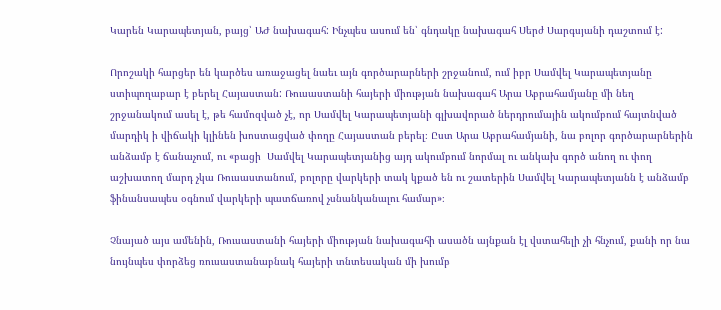Կարեն Կարապետյան, բայց՝ ԱԺ նախագահ: Ինչպես ասում են՝ գնդակը նախագահ Սերժ Սարգսյանի դաշտում է:

Որոշակի հարցեր են կարծես առաջացել նաեւ այն գործարարների շրջանում, ում իբր Սամվել Կարապետյանը ստիպողաբար է բերել Հայաստան: Ռուսաստանի հայերի միության նախագահ Արա Աբրահամյանը մի նեղ շրջանակում ասել է, թե համոզված չէ, որ Սամվել Կարապետյանի գլխավորած ներդրումային ակումբում հայտնված մարդիկ ի վիճակի կլինեն խոստացված փողը Հայաստան բերել։ Ըստ Արա Աբրահամյանի, նա բոլոր գործարարներին անձամբ է ճանաչում, ու «բացի  Սամվել Կարապետյանից այդ ակումբում նորմալ ու անկախ գործ անող ու փող աշխատող մարդ չկա Ռուսաստանում, բոլորը վարկերի տակ կքած են ու շատերին Սամվել Կարապետյանն է անձամբ ֆինանսապես օգնում վարկերի պատճառով չսնանկանալու համար»։

Չնայած այս ամենին, Ռուսաստանի հայերի միության նախագահի ասածն այնքան էլ վստահելի չի հնչում, քանի որ նա նույնպես փորձեց ռուսաստանաբնակ հայերի տնտեսական մի խումբ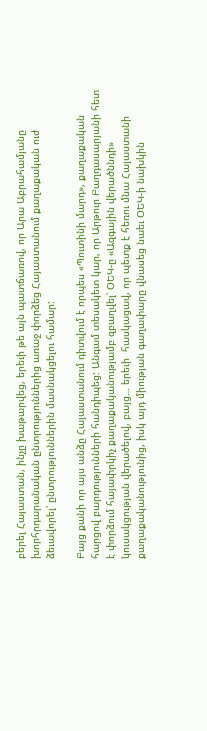բերել Հայաստան, ինչը խաթարվեց, երեւի թե այն պատճառով, որ Արա Աբրահամյանը խորհրդարանական ընտրություններից առաջ փորձեց Հայաստանում քաղաքական ուժ ձեւավորել՝ ընտրություններին մասնակցելու համար:

Բայց քանի որ այս անձը Հայաստանում դիտվում է որպես «Պուտինի մարդ», քաղաքական հարցով բարդությունների հանդիպեց: Անգամ տեսակետ կար, որ Արթուր Բաղդասարյանի հետ է փորձում հայափրկիչ քաղաքականությամբ զբաղվել՝ ՕԵԿ-ը «Ազգային վերածննդի» կուսակցության վերածելով, բայց… երեւի  հասկացավ, որ պետք է հեռու մնա Հայաստանի քաղաքականությունից, իսկ այդ միության գաղափարը վնասեց նաեւ ՕԵԿ-ի նախկին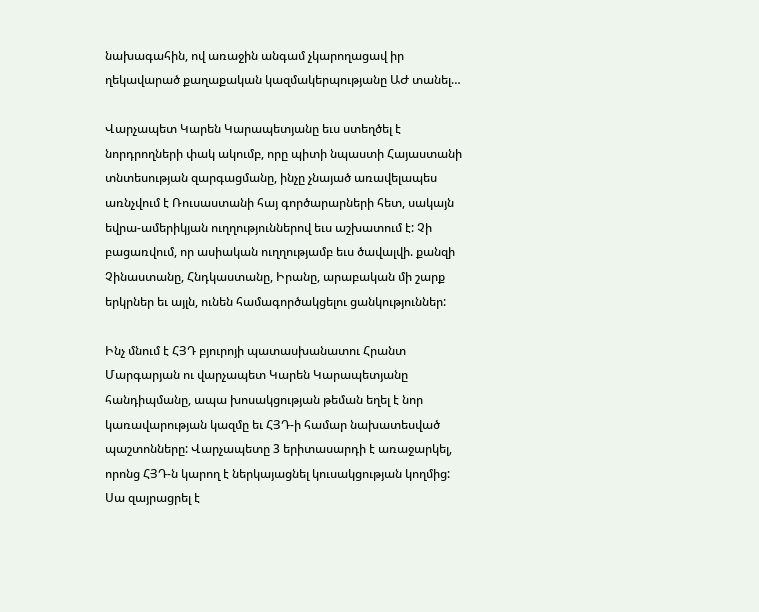նախագահին, ով առաջին անգամ չկարողացավ իր ղեկավարած քաղաքական կազմակերպությանը ԱԺ տանել…

Վարչապետ Կարեն Կարապետյանը եւս ստեղծել է նորդրողների փակ ակումբ, որը պիտի նպաստի Հայաստանի տնտեսության զարգացմանը, ինչը չնայած առավելապես  առնչվում է Ռուսաստանի հայ գործարարների հետ, սակայն եվրա-ամերիկյան ուղղություններով եւս աշխատում է: Չի բացառվում, որ ասիական ուղղությամբ եւս ծավալվի. քանզի Չինաստանը, Հնդկաստանը, Իրանը, արաբական մի շարք երկրներ եւ այլն, ունեն համագործակցելու ցանկություններ:

Ինչ մնում է ՀՅԴ բյուրոյի պատասխանատու Հրանտ Մարգարյան ու վարչապետ Կարեն Կարապետյանը հանդիպմանը, ապա խոսակցության թեման եղել է նոր կառավարության կազմը եւ ՀՅԴ-ի համար նախատեսված պաշտոնները: Վարչապետը 3 երիտասարդի է առաջարկել, որոնց ՀՅԴ-ն կարող է ներկայացնել կուսակցության կողմից: Սա զայրացրել է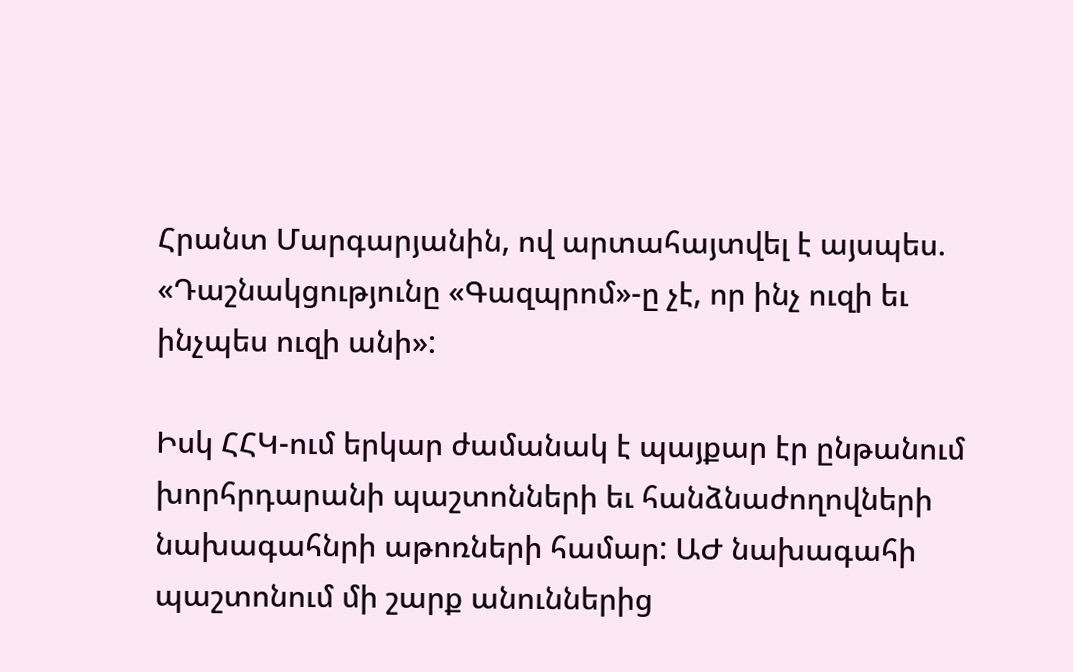Հրանտ Մարգարյանին, ով արտահայտվել է այսպես. «Դաշնակցությունը «Գազպրոմ»-ը չէ, որ ինչ ուզի եւ ինչպես ուզի անի»:

Իսկ ՀՀԿ-ում երկար ժամանակ է պայքար էր ընթանում խորհրդարանի պաշտոնների եւ հանձնաժողովների նախագահնրի աթոռների համար: ԱԺ նախագահի պաշտոնում մի շարք անուններից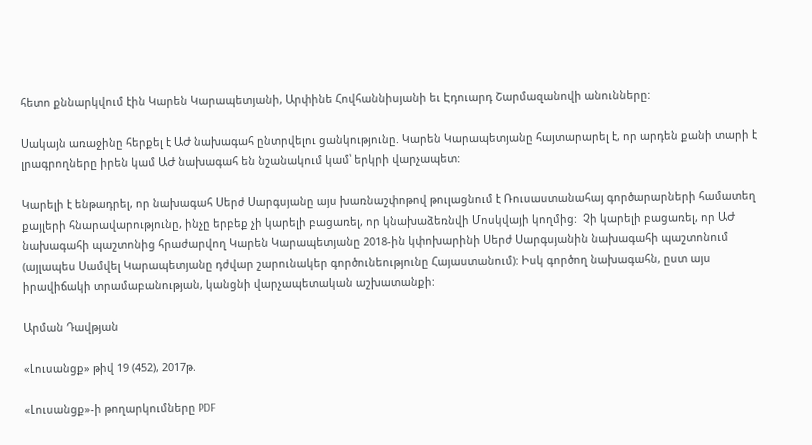հետո քննարկվում էին Կարեն Կարապետյանի, Արփինե Հովհաննիսյանի եւ Էդուարդ Շարմազանովի անունները:

Սակայն առաջինը հերքել է ԱԺ նախագահ ընտրվելու ցանկությունը. Կարեն Կարապետյանը հայտարարել է, որ արդեն քանի տարի է լրագրողները իրեն կամ ԱԺ նախագահ են նշանակում կամ՝ երկրի վարչապետ:

Կարելի է ենթադրել, որ նախագահ Սերժ Սարգսյանը այս խառնաշփոթով թուլացնում է Ռուսաստանահայ գործարարների համատեղ քայլերի հնարավարությունը, ինչը երբեք չի կարելի բացառել, որ կնախաձեռնվի Մոսկվայի կողմից:  Չի կարելի բացառել, որ ԱԺ նախագահի պաշտոնից հրաժարվող Կարեն Կարապետյանը 2018-ին կփոխարինի Սերժ Սարգսյանին նախագահի պաշտոնում (այլապես Սամվել Կարապետյանը դժվար շարունակեր գործունեությունը Հայաստանում): Իսկ գործող նախագահն, ըստ այս իրավիճակի տրամաբանության, կանցնի վարչապետական աշխատանքի:

Արման Դավթյան

«Լուսանցք» թիվ 19 (452), 2017թ.

«Լուսանցք»-ի թողարկումները PDF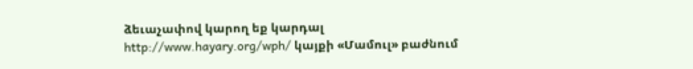ձեւաչափով կարող եք կարդալ http://www.hayary.org/wph/ կայքի «Մամուլ» բաժնում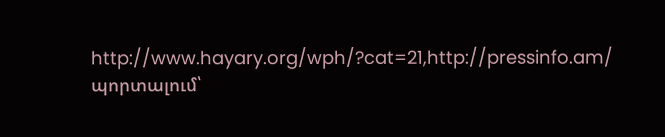http://www.hayary.org/wph/?cat=21,http://pressinfo.am/ պորտալում՝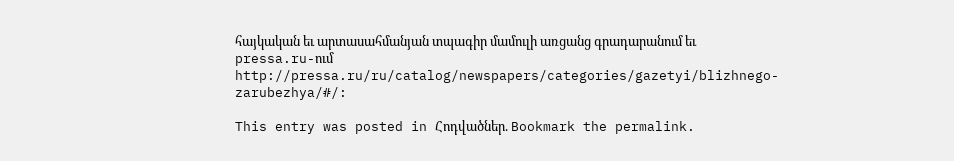հայկական եւ արտասահմանյան տպագիր մամուլի առցանց գրադարանում եւ pressa.ru-ում http://pressa.ru/ru/catalog/newspapers/categories/gazetyi/blizhnego-zarubezhya/#/:

This entry was posted in Հոդվածներ. Bookmark the permalink.